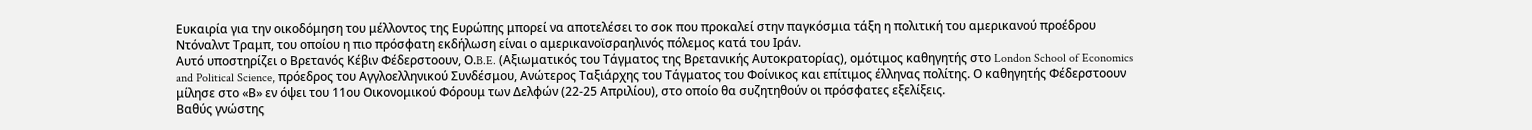Ευκαιρία για την οικοδόμηση του μέλλοντος της Ευρώπης μπορεί να αποτελέσει το σοκ που προκαλεί στην παγκόσμια τάξη η πολιτική του αμερικανού προέδρου Ντόναλντ Τραμπ, του οποίου η πιο πρόσφατη εκδήλωση είναι ο αμερικανοϊσραηλινός πόλεμος κατά του Ιράν.
Αυτό υποστηρίζει ο Βρετανός Κέβιν Φέδερστοουν, Ο.B.E. (Αξιωματικός του Τάγματος της Βρετανικής Αυτοκρατορίας), ομότιμος καθηγητής στο London School of Economics and Political Science, πρόεδρος του Αγγλοελληνικού Συνδέσμου, Ανώτερος Ταξιάρχης του Τάγματος του Φοίνικος και επίτιμος έλληνας πολίτης. Ο καθηγητής Φέδερστοουν μίλησε στο «Β» εν όψει του 11ου Οικονομικού Φόρουμ των Δελφών (22-25 Απριλίου), στο οποίο θα συζητηθούν οι πρόσφατες εξελίξεις.
Βαθύς γνώστης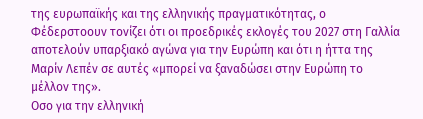της ευρωπαϊκής και της ελληνικής πραγματικότητας, ο Φέδερστοουν τονίζει ότι οι προεδρικές εκλογές του 2027 στη Γαλλία αποτελούν υπαρξιακό αγώνα για την Ευρώπη και ότι η ήττα της Μαρίν Λεπέν σε αυτές «μπορεί να ξαναδώσει στην Ευρώπη το μέλλον της».
Οσο για την ελληνική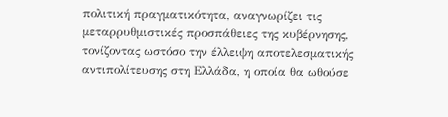πολιτική πραγματικότητα, αναγνωρίζει τις μεταρρυθμιστικές προσπάθειες της κυβέρνησης, τονίζοντας ωστόσο την έλλειψη αποτελεσματικής αντιπολίτευσης στη Ελλάδα, η οποία θα ωθούσε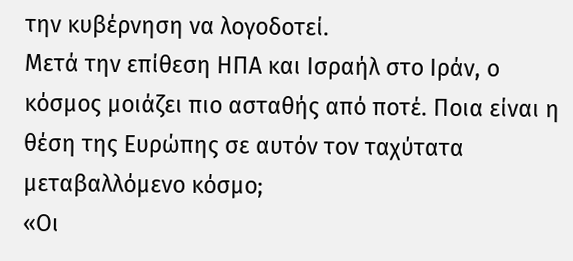την κυβέρνηση να λογοδοτεί.
Μετά την επίθεση ΗΠΑ και Ισραήλ στο Ιράν, ο κόσμος μοιάζει πιο ασταθής από ποτέ. Ποια είναι η θέση της Ευρώπης σε αυτόν τον ταχύτατα μεταβαλλόμενο κόσμο;
«Οι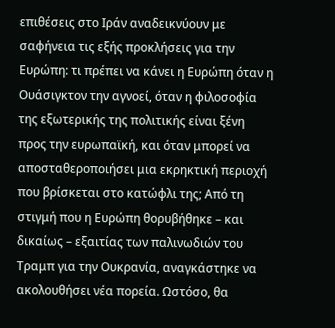επιθέσεις στο Ιράν αναδεικνύουν με σαφήνεια τις εξής προκλήσεις για την Ευρώπη: τι πρέπει να κάνει η Ευρώπη όταν η Ουάσιγκτον την αγνοεί, όταν η φιλοσοφία της εξωτερικής της πολιτικής είναι ξένη προς την ευρωπαϊκή, και όταν μπορεί να αποσταθεροποιήσει μια εκρηκτική περιοχή που βρίσκεται στο κατώφλι της; Από τη στιγμή που η Ευρώπη θορυβήθηκε – και δικαίως – εξαιτίας των παλινωδιών του Τραμπ για την Ουκρανία, αναγκάστηκε να ακολουθήσει νέα πορεία. Ωστόσο, θα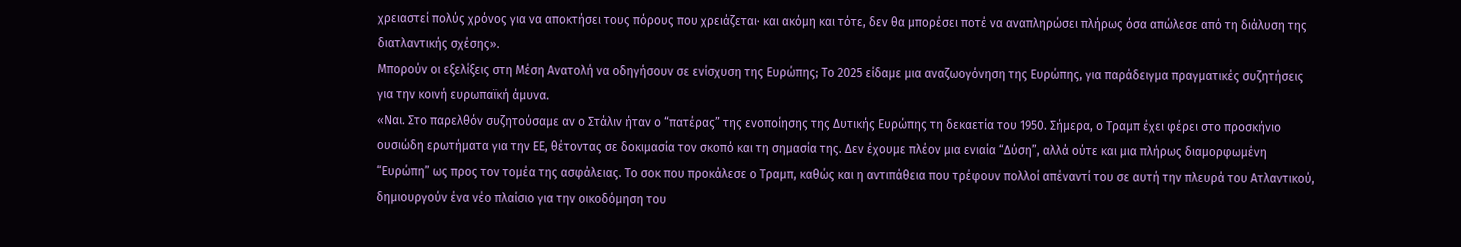χρειαστεί πολύς χρόνος για να αποκτήσει τους πόρους που χρειάζεται· και ακόμη και τότε, δεν θα μπορέσει ποτέ να αναπληρώσει πλήρως όσα απώλεσε από τη διάλυση της διατλαντικής σχέσης».
Μπορούν οι εξελίξεις στη Μέση Ανατολή να οδηγήσουν σε ενίσχυση της Ευρώπης; Το 2025 είδαμε μια αναζωογόνηση της Ευρώπης, για παράδειγμα πραγματικές συζητήσεις για την κοινή ευρωπαϊκή άμυνα.
«Ναι. Στο παρελθόν συζητούσαμε αν ο Στάλιν ήταν ο “πατέρας” της ενοποίησης της Δυτικής Ευρώπης τη δεκαετία του 1950. Σήμερα, ο Τραμπ έχει φέρει στο προσκήνιο ουσιώδη ερωτήματα για την ΕΕ, θέτοντας σε δοκιμασία τον σκοπό και τη σημασία της. Δεν έχουμε πλέον μια ενιαία “Δύση”, αλλά ούτε και μια πλήρως διαμορφωμένη “Ευρώπη” ως προς τον τομέα της ασφάλειας. Το σοκ που προκάλεσε ο Τραμπ, καθώς και η αντιπάθεια που τρέφουν πολλοί απέναντί του σε αυτή την πλευρά του Ατλαντικού, δημιουργούν ένα νέο πλαίσιο για την οικοδόμηση του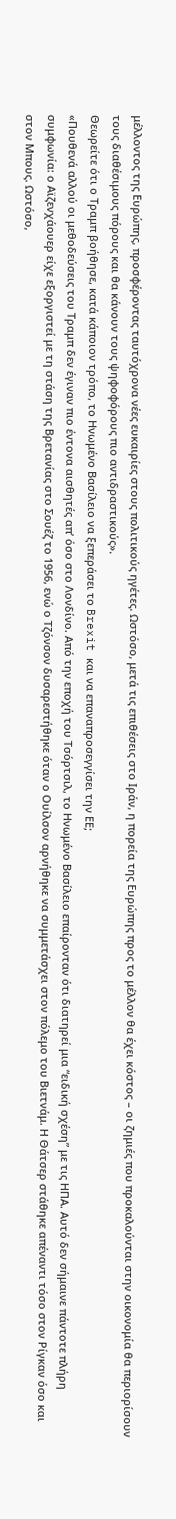μέλλοντος της Ευρώπης, προσφέροντας ταυτόχρονα νέες ευκαιρίες στους πολιτικούς ηγέτες. Ωστόσο, μετά τις επιθέσεις στο Ιράν, η πορεία της Ευρώπης προς το μέλλον θα έχει κόστος – οι ζημιές που προκαλούνται στην οικονομία θα περιορίσουν τους διαθέσιμους πόρους και θα κάνουν τους ψηφοφόρους πιο αντιδραστικούς».
Θεωρείτε ότι ο Τραμπ βοήθησε, κατά κάποιον τρόπο, το Ηνωμένο Βασίλειο να ξεπεράσει το Brexit και να επαναπροσεγγίσει την ΕΕ;
«Πουθενά αλλού οι μεθοδεύσεις του Τραμπ δεν έγιναν πιο έντονα αισθητές απ’ όσο στο Λονδίνο. Από την εποχή του Τσόρτσιλ, το Ηνωμένο Βασίλειο επαίρονταν ότι διατηρεί μια “ειδική σχέση” με τις ΗΠΑ. Αυτό δεν σήμαινε πάντοτε πλήρη συμφωνία: ο Αϊζενχάουερ είχε εξοργιστεί με τη στάση της Βρετανίας στο Σουέζ το 1956, ενώ ο Τζόνσον δυσαρεστήθηκε όταν ο Ουίλσον αρνήθηκε να συμμετάσχει στον πόλεμο του Βιετνάμ. Η Θάτσερ στάθηκε απέναντι τόσο στον Ρίγκαν όσο και στον Μπους. Ωστόσο,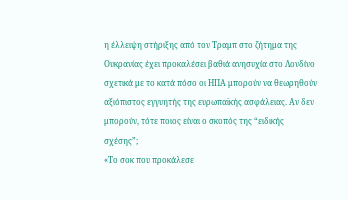η έλλειψη στήριξης από τον Τραμπ στο ζήτημα της Ουκρανίας έχει προκαλέσει βαθιά ανησυχία στο Λονδίνο σχετικά με το κατά πόσο οι ΗΠΑ μπορούν να θεωρηθούν αξιόπιστος εγγυητής της ευρωπαϊκής ασφάλειας. Αν δεν μπορούν, τότε ποιος είναι ο σκοπός της “ειδικής σχέσης”;
«Το σοκ που προκάλεσε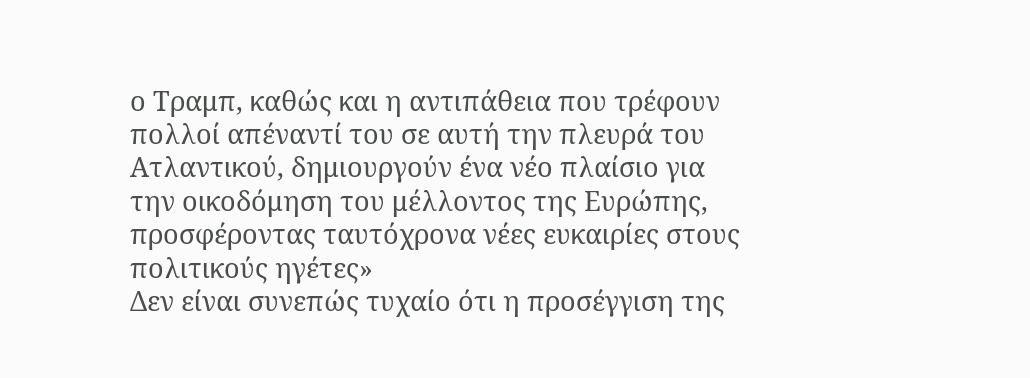ο Τραμπ, καθώς και η αντιπάθεια που τρέφουν πολλοί απέναντί του σε αυτή την πλευρά του Ατλαντικού, δημιουργούν ένα νέο πλαίσιο για την οικοδόμηση του μέλλοντος της Ευρώπης, προσφέροντας ταυτόχρονα νέες ευκαιρίες στους πολιτικούς ηγέτες»
Δεν είναι συνεπώς τυχαίο ότι η προσέγγιση της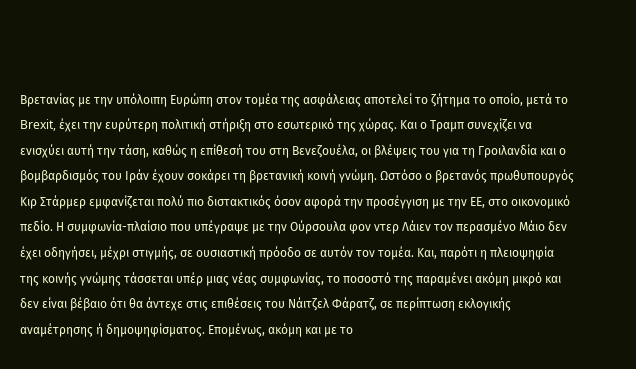Βρετανίας με την υπόλοιπη Ευρώπη στον τομέα της ασφάλειας αποτελεί το ζήτημα το οποίο, μετά το Brexit, έχει την ευρύτερη πολιτική στήριξη στο εσωτερικό της χώρας. Και ο Τραμπ συνεχίζει να ενισχύει αυτή την τάση, καθώς η επίθεσή του στη Βενεζουέλα, οι βλέψεις του για τη Γροιλανδία και ο βομβαρδισμός του Ιράν έχουν σοκάρει τη βρετανική κοινή γνώμη. Ωστόσο ο βρετανός πρωθυπουργός Κιρ Στάρμερ εμφανίζεται πολύ πιο διστακτικός όσον αφορά την προσέγγιση με την ΕΕ, στο οικονομικό πεδίο. Η συμφωνία-πλαίσιο που υπέγραψε με την Ούρσουλα φον ντερ Λάιεν τον περασμένο Μάιο δεν έχει οδηγήσει, μέχρι στιγμής, σε ουσιαστική πρόοδο σε αυτόν τον τομέα. Και, παρότι η πλειοψηφία της κοινής γνώμης τάσσεται υπέρ μιας νέας συμφωνίας, το ποσοστό της παραμένει ακόμη μικρό και δεν είναι βέβαιο ότι θα άντεχε στις επιθέσεις του Νάιτζελ Φάρατζ, σε περίπτωση εκλογικής αναμέτρησης ή δημοψηφίσματος. Επομένως, ακόμη και με το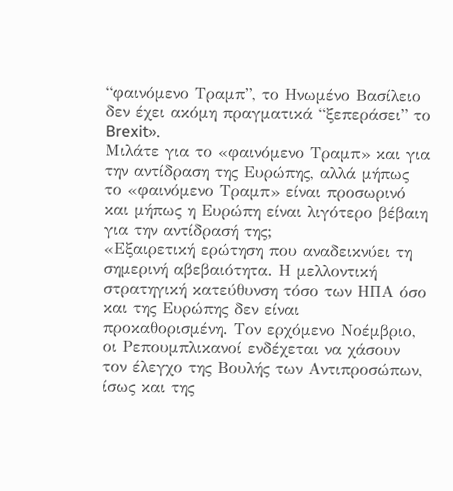“φαινόμενο Τραμπ”, το Ηνωμένο Βασίλειο δεν έχει ακόμη πραγματικά “ξεπεράσει” το Brexit».
Μιλάτε για το «φαινόμενο Τραμπ» και για την αντίδραση της Ευρώπης, αλλά μήπως το «φαινόμενο Τραμπ» είναι προσωρινό και μήπως η Ευρώπη είναι λιγότερο βέβαιη για την αντίδρασή της;
«Εξαιρετική ερώτηση που αναδεικνύει τη σημερινή αβεβαιότητα. Η μελλοντική στρατηγική κατεύθυνση τόσο των ΗΠΑ όσο και της Ευρώπης δεν είναι προκαθορισμένη. Τον ερχόμενο Νοέμβριο, οι Ρεπουμπλικανοί ενδέχεται να χάσουν τον έλεγχο της Βουλής των Αντιπροσώπων, ίσως και της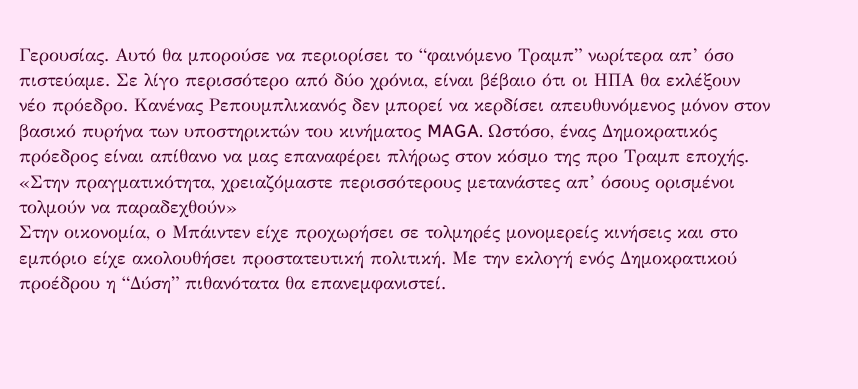Γερουσίας. Αυτό θα μπορούσε να περιορίσει το “φαινόμενο Τραμπ” νωρίτερα απ’ όσο πιστεύαμε. Σε λίγο περισσότερο από δύο χρόνια, είναι βέβαιο ότι οι ΗΠΑ θα εκλέξουν νέο πρόεδρο. Κανένας Ρεπουμπλικανός δεν μπορεί να κερδίσει απευθυνόμενος μόνον στον βασικό πυρήνα των υποστηρικτών του κινήματος MAGA. Ωστόσο, ένας Δημοκρατικός πρόεδρος είναι απίθανο να μας επαναφέρει πλήρως στον κόσμο της προ Τραμπ εποχής.
«Στην πραγματικότητα, χρειαζόμαστε περισσότερους μετανάστες απ’ όσους ορισμένοι τολμούν να παραδεχθούν»
Στην οικονομία, ο Μπάιντεν είχε προχωρήσει σε τολμηρές μονομερείς κινήσεις και στο εμπόριο είχε ακολουθήσει προστατευτική πολιτική. Με την εκλογή ενός Δημοκρατικού προέδρου η “Δύση” πιθανότατα θα επανεμφανιστεί.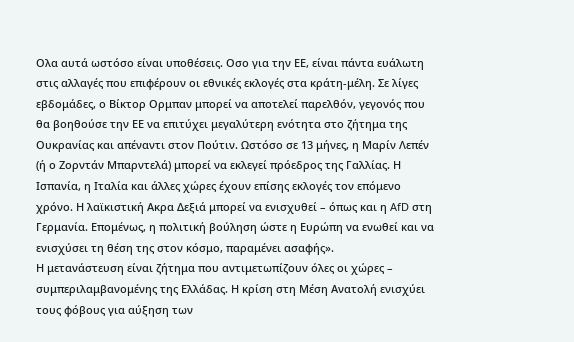Ολα αυτά ωστόσο είναι υποθέσεις. Οσο για την ΕE, είναι πάντα ευάλωτη στις αλλαγές που επιφέρουν οι εθνικές εκλογές στα κράτη-μέλη. Σε λίγες εβδομάδες, ο Βίκτορ Ορμπαν μπορεί να αποτελεί παρελθόν, γεγονός που θα βοηθούσε την ΕΕ να επιτύχει μεγαλύτερη ενότητα στο ζήτημα της Ουκρανίας και απέναντι στον Πούτιν. Ωστόσο σε 13 μήνες, η Μαρίν Λεπέν (ή ο Ζορντάν Μπαρντελά) μπορεί να εκλεγεί πρόεδρος της Γαλλίας. Η Ισπανία, η Ιταλία και άλλες χώρες έχουν επίσης εκλογές τον επόμενο χρόνο. Η λαϊκιστική Ακρα Δεξιά μπορεί να ενισχυθεί – όπως και η AfD στη Γερμανία. Επομένως, η πολιτική βούληση ώστε η Ευρώπη να ενωθεί και να ενισχύσει τη θέση της στον κόσμο, παραμένει ασαφής».
Η μετανάστευση είναι ζήτημα που αντιμετωπίζουν όλες οι χώρες – συμπεριλαμβανομένης της Ελλάδας. Η κρίση στη Μέση Ανατολή ενισχύει τους φόβους για αύξηση των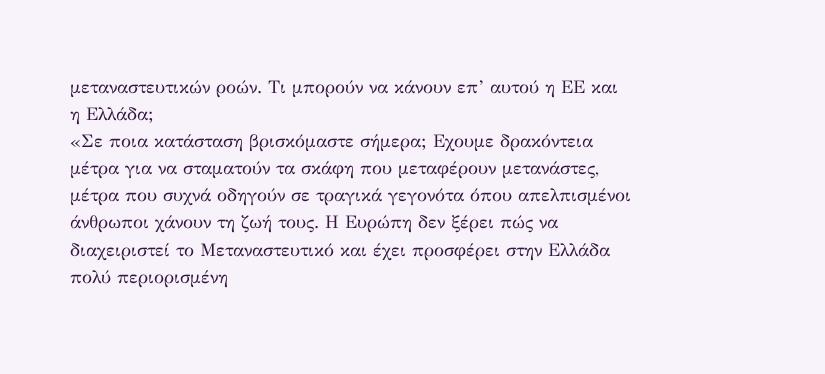μεταναστευτικών ροών. Τι μπορούν να κάνουν επ’ αυτού η ΕΕ και η Ελλάδα;
«Σε ποια κατάσταση βρισκόμαστε σήμερα; Εχουμε δρακόντεια μέτρα για να σταματούν τα σκάφη που μεταφέρουν μετανάστες, μέτρα που συχνά οδηγούν σε τραγικά γεγονότα όπου απελπισμένοι άνθρωποι χάνουν τη ζωή τους. Η Ευρώπη δεν ξέρει πώς να διαχειριστεί το Μεταναστευτικό και έχει προσφέρει στην Ελλάδα πολύ περιορισμένη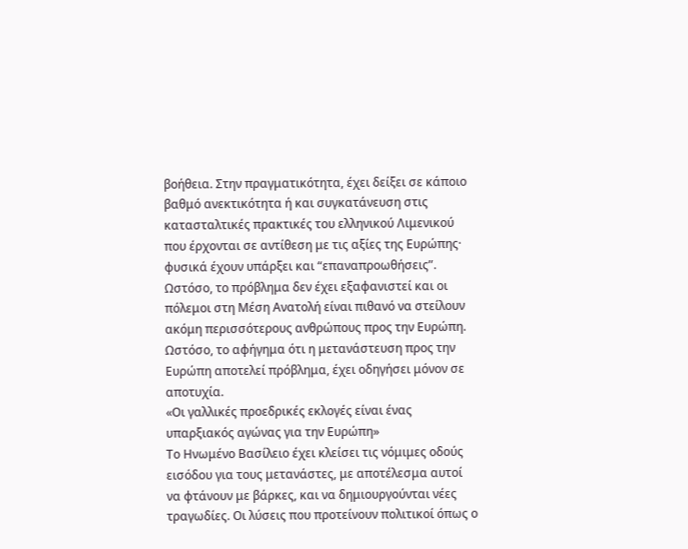βοήθεια. Στην πραγματικότητα, έχει δείξει σε κάποιο βαθμό ανεκτικότητα ή και συγκατάνευση στις κατασταλτικές πρακτικές του ελληνικού Λιμενικού που έρχονται σε αντίθεση με τις αξίες της Ευρώπης· φυσικά έχουν υπάρξει και “επαναπροωθήσεις”. Ωστόσο, το πρόβλημα δεν έχει εξαφανιστεί και οι πόλεμοι στη Μέση Ανατολή είναι πιθανό να στείλουν ακόμη περισσότερους ανθρώπους προς την Ευρώπη. Ωστόσο, το αφήγημα ότι η μετανάστευση προς την Ευρώπη αποτελεί πρόβλημα, έχει οδηγήσει μόνον σε αποτυχία.
«Οι γαλλικές προεδρικές εκλογές είναι ένας υπαρξιακός αγώνας για την Ευρώπη»
Το Ηνωμένο Βασίλειο έχει κλείσει τις νόμιμες οδούς εισόδου για τους μετανάστες, με αποτέλεσμα αυτοί να φτάνουν με βάρκες, και να δημιουργούνται νέες τραγωδίες. Οι λύσεις που προτείνουν πολιτικοί όπως ο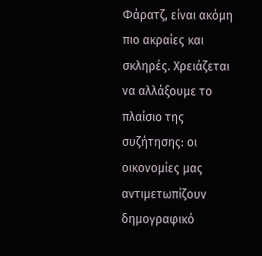Φάρατζ, είναι ακόμη πιο ακραίες και σκληρές. Χρειάζεται να αλλάξουμε το πλαίσιο της συζήτησης: οι οικονομίες μας αντιμετωπίζουν δημογραφικό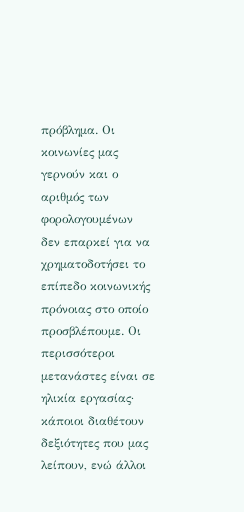πρόβλημα. Οι κοινωνίες μας γερνούν και ο αριθμός των φορολογουμένων δεν επαρκεί για να χρηματοδοτήσει το επίπεδο κοινωνικής πρόνοιας στο οποίο προσβλέπουμε. Οι περισσότεροι μετανάστες είναι σε ηλικία εργασίας· κάποιοι διαθέτουν δεξιότητες που μας λείπουν, ενώ άλλοι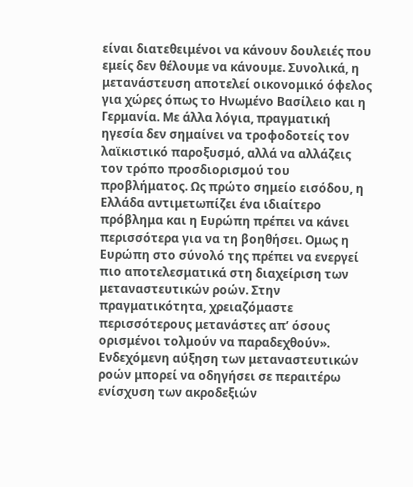είναι διατεθειμένοι να κάνουν δουλειές που εμείς δεν θέλουμε να κάνουμε. Συνολικά, η μετανάστευση αποτελεί οικονομικό όφελος για χώρες όπως το Ηνωμένο Βασίλειο και η Γερμανία. Με άλλα λόγια, πραγματική ηγεσία δεν σημαίνει να τροφοδοτείς τον λαϊκιστικό παροξυσμό, αλλά να αλλάζεις τον τρόπο προσδιορισμού του προβλήματος. Ως πρώτο σημείο εισόδου, η Ελλάδα αντιμετωπίζει ένα ιδιαίτερο πρόβλημα και η Ευρώπη πρέπει να κάνει περισσότερα για να τη βοηθήσει. Ομως η Ευρώπη στο σύνολό της πρέπει να ενεργεί πιο αποτελεσματικά στη διαχείριση των μεταναστευτικών ροών. Στην πραγματικότητα, χρειαζόμαστε περισσότερους μετανάστες απ’ όσους ορισμένοι τολμούν να παραδεχθούν».
Ενδεχόμενη αύξηση των μεταναστευτικών ροών μπορεί να οδηγήσει σε περαιτέρω ενίσχυση των ακροδεξιών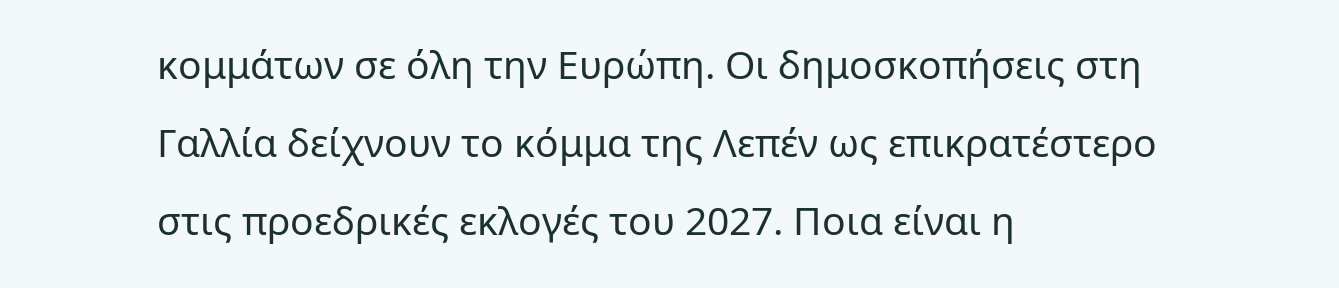κομμάτων σε όλη την Ευρώπη. Οι δημοσκοπήσεις στη Γαλλία δείχνουν το κόμμα της Λεπέν ως επικρατέστερο στις προεδρικές εκλογές του 2027. Ποια είναι η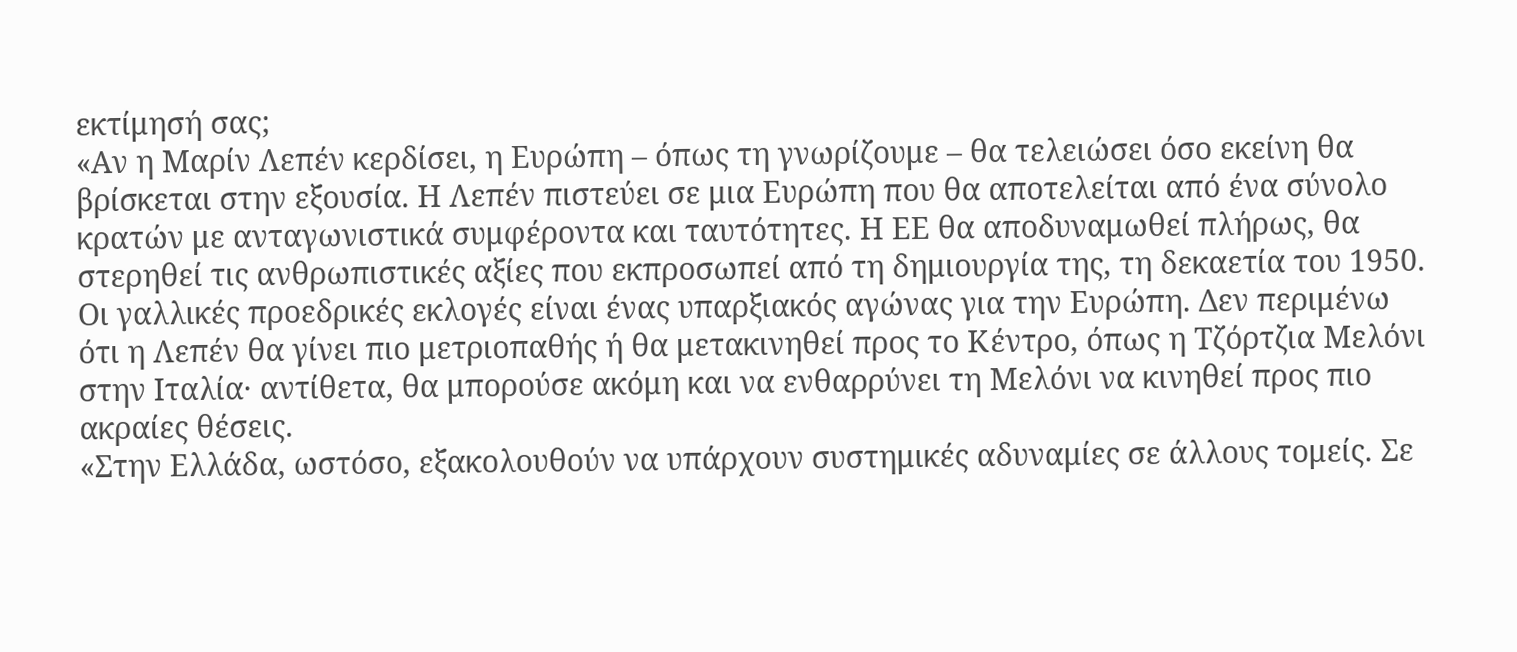εκτίμησή σας;
«Αν η Μαρίν Λεπέν κερδίσει, η Ευρώπη – όπως τη γνωρίζουμε – θα τελειώσει όσο εκείνη θα βρίσκεται στην εξουσία. Η Λεπέν πιστεύει σε μια Ευρώπη που θα αποτελείται από ένα σύνολο κρατών με ανταγωνιστικά συμφέροντα και ταυτότητες. Η ΕΕ θα αποδυναμωθεί πλήρως, θα στερηθεί τις ανθρωπιστικές αξίες που εκπροσωπεί από τη δημιουργία της, τη δεκαετία του 1950. Οι γαλλικές προεδρικές εκλογές είναι ένας υπαρξιακός αγώνας για την Ευρώπη. Δεν περιμένω ότι η Λεπέν θα γίνει πιο μετριοπαθής ή θα μετακινηθεί προς το Κέντρο, όπως η Τζόρτζια Μελόνι στην Ιταλία· αντίθετα, θα μπορούσε ακόμη και να ενθαρρύνει τη Μελόνι να κινηθεί προς πιο ακραίες θέσεις.
«Στην Ελλάδα, ωστόσο, εξακολουθούν να υπάρχουν συστημικές αδυναμίες σε άλλους τομείς. Σε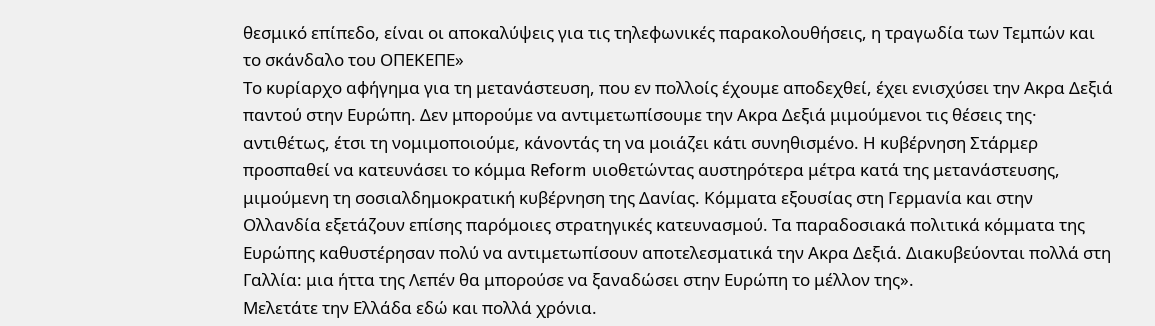θεσμικό επίπεδο, είναι οι αποκαλύψεις για τις τηλεφωνικές παρακολουθήσεις, η τραγωδία των Τεμπών και το σκάνδαλο του ΟΠΕΚΕΠΕ»
Το κυρίαρχο αφήγημα για τη μετανάστευση, που εν πολλοίς έχουμε αποδεχθεί, έχει ενισχύσει την Ακρα Δεξιά παντού στην Ευρώπη. Δεν μπορούμε να αντιμετωπίσουμε την Ακρα Δεξιά μιμούμενοι τις θέσεις της· αντιθέτως, έτσι τη νομιμοποιούμε, κάνοντάς τη να μοιάζει κάτι συνηθισμένο. Η κυβέρνηση Στάρμερ προσπαθεί να κατευνάσει το κόμμα Reform υιοθετώντας αυστηρότερα μέτρα κατά της μετανάστευσης, μιμούμενη τη σοσιαλδημοκρατική κυβέρνηση της Δανίας. Κόμματα εξουσίας στη Γερμανία και στην Ολλανδία εξετάζουν επίσης παρόμοιες στρατηγικές κατευνασμού. Τα παραδοσιακά πολιτικά κόμματα της Ευρώπης καθυστέρησαν πολύ να αντιμετωπίσουν αποτελεσματικά την Ακρα Δεξιά. Διακυβεύονται πολλά στη Γαλλία: μια ήττα της Λεπέν θα μπορούσε να ξαναδώσει στην Ευρώπη το μέλλον της».
Μελετάτε την Ελλάδα εδώ και πολλά χρόνια.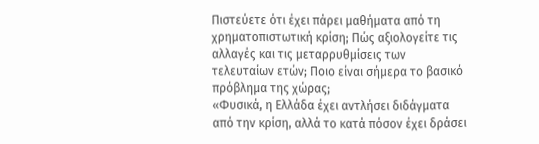Πιστεύετε ότι έχει πάρει μαθήματα από τη χρηματοπιστωτική κρίση; Πώς αξιολογείτε τις αλλαγές και τις μεταρρυθμίσεις των τελευταίων ετών; Ποιο είναι σήμερα το βασικό πρόβλημα της χώρας;
«Φυσικά, η Ελλάδα έχει αντλήσει διδάγματα από την κρίση, αλλά το κατά πόσον έχει δράσει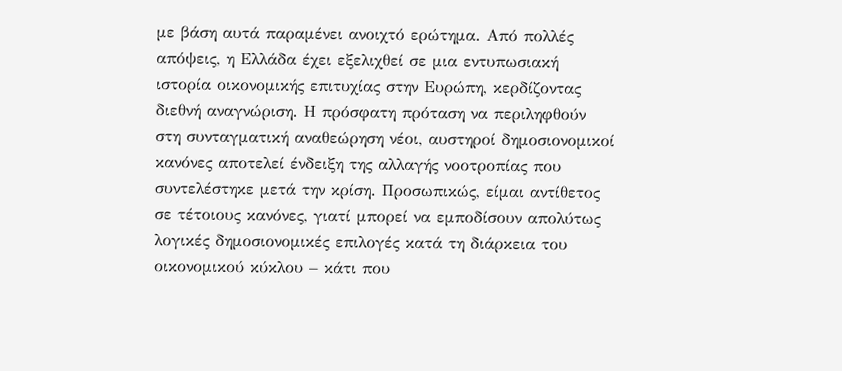με βάση αυτά παραμένει ανοιχτό ερώτημα. Από πολλές απόψεις, η Ελλάδα έχει εξελιχθεί σε μια εντυπωσιακή ιστορία οικονομικής επιτυχίας στην Ευρώπη, κερδίζοντας διεθνή αναγνώριση. Η πρόσφατη πρόταση να περιληφθούν στη συνταγματική αναθεώρηση νέοι, αυστηροί δημοσιονομικοί κανόνες αποτελεί ένδειξη της αλλαγής νοοτροπίας που συντελέστηκε μετά την κρίση. Προσωπικώς, είμαι αντίθετος σε τέτοιους κανόνες, γιατί μπορεί να εμποδίσουν απολύτως λογικές δημοσιονομικές επιλογές κατά τη διάρκεια του οικονομικού κύκλου – κάτι που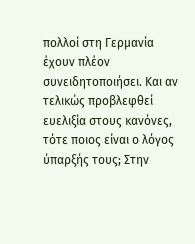πολλοί στη Γερμανία έχουν πλέον συνειδητοποιήσει. Και αν τελικώς προβλεφθεί ευελιξία στους κανόνες, τότε ποιος είναι ο λόγος ύπαρξής τους; Στην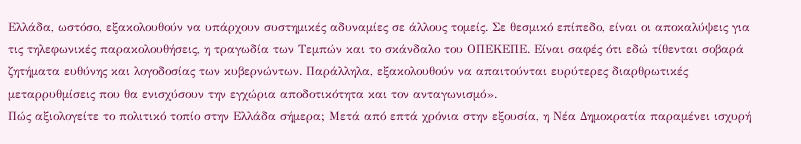Ελλάδα, ωστόσο, εξακολουθούν να υπάρχουν συστημικές αδυναμίες σε άλλους τομείς. Σε θεσμικό επίπεδο, είναι οι αποκαλύψεις για τις τηλεφωνικές παρακολουθήσεις, η τραγωδία των Τεμπών και το σκάνδαλο του ΟΠΕΚΕΠΕ. Είναι σαφές ότι εδώ τίθενται σοβαρά ζητήματα ευθύνης και λογοδοσίας των κυβερνώντων. Παράλληλα, εξακολουθούν να απαιτούνται ευρύτερες διαρθρωτικές μεταρρυθμίσεις που θα ενισχύσουν την εγχώρια αποδοτικότητα και τον ανταγωνισμό».
Πώς αξιολογείτε το πολιτικό τοπίο στην Ελλάδα σήμερα; Μετά από επτά χρόνια στην εξουσία, η Νέα Δημοκρατία παραμένει ισχυρή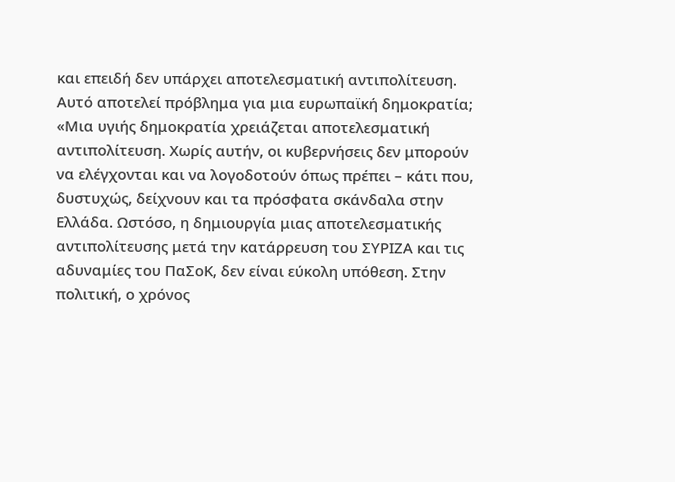και επειδή δεν υπάρχει αποτελεσματική αντιπολίτευση. Αυτό αποτελεί πρόβλημα για μια ευρωπαϊκή δημοκρατία;
«Μια υγιής δημοκρατία χρειάζεται αποτελεσματική αντιπολίτευση. Χωρίς αυτήν, οι κυβερνήσεις δεν μπορούν να ελέγχονται και να λογοδοτούν όπως πρέπει – κάτι που, δυστυχώς, δείχνουν και τα πρόσφατα σκάνδαλα στην Ελλάδα. Ωστόσο, η δημιουργία μιας αποτελεσματικής αντιπολίτευσης μετά την κατάρρευση του ΣΥΡΙΖΑ και τις αδυναμίες του ΠαΣοΚ, δεν είναι εύκολη υπόθεση. Στην πολιτική, ο χρόνος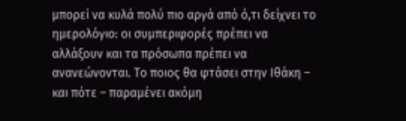μπορεί να κυλά πολύ πιο αργά από ό,τι δείχνει το ημερολόγιο: οι συμπεριφορές πρέπει να αλλάξουν και τα πρόσωπα πρέπει να ανανεώνονται. Το ποιος θα φτάσει στην Ιθάκη – και πότε – παραμένει ακόμη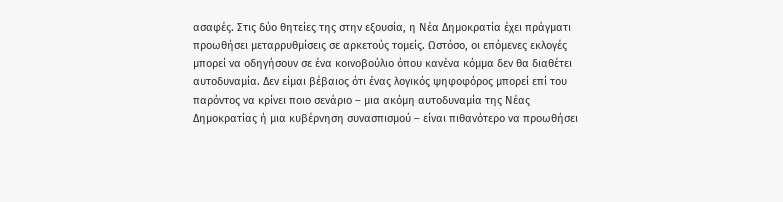ασαφές. Στις δύο θητείες της στην εξουσία, η Νέα Δημοκρατία έχει πράγματι προωθήσει μεταρρυθμίσεις σε αρκετούς τομείς. Ωστόσο, οι επόμενες εκλογές μπορεί να οδηγήσουν σε ένα κοινοβούλιο όπου κανένα κόμμα δεν θα διαθέτει αυτοδυναμία. Δεν είμαι βέβαιος ότι ένας λογικός ψηφοφόρος μπορεί επί του παρόντος να κρίνει ποιο σενάριο – μια ακόμη αυτοδυναμία της Νέας Δημοκρατίας ή μια κυβέρνηση συνασπισμού – είναι πιθανότερο να προωθήσει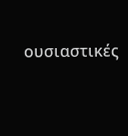ουσιαστικές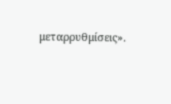μεταρρυθμίσεις».